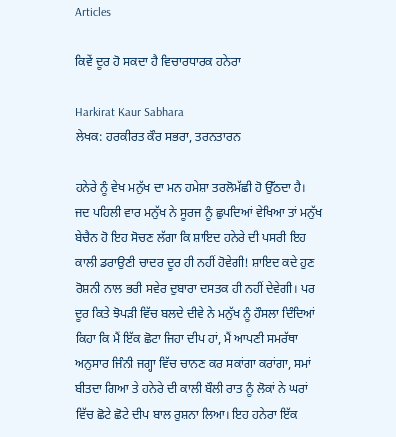Articles

ਕਿਵੇਂ ਦੂਰ ਹੋ ਸਕਦਾ ਹੈ ਵਿਚਾਰਧਾਰਕ ਹਨੇਰਾ

Harkirat Kaur Sabhara
ਲੇਖਕ: ਹਰਕੀਰਤ ਕੌਰ ਸਭਰਾ, ਤਰਨਤਾਰਨ

ਹਨੇਰੇ ਨੂੰ ਵੇਖ ਮਨੁੱਖ ਦਾ ਮਨ ਹਮੇਸ਼ਾ ਤਰਲੋਮੱਛੀ ਹੋ ਉੱਠਦਾ ਹੈ। ਜਦ ਪਹਿਲੀ ਵਾਰ ਮਨੁੱਖ ਨੇ ਸੂਰਜ ਨੂੰ ਛੁਪਦਿਆਂ ਵੇਖਿਆ ਤਾਂ ਮਨੁੱਖ ਬੇਚੈਨ ਹੋ ਇਹ ਸੋਚਣ ਲੱਗਾ ਕਿ ਸ਼ਾਇਦ ਹਨੇਰੇ ਦੀ ਪਸਰੀ ਇਹ ਕਾਲੀ ਡਰਾਉਣੀ ਚਾਦਰ ਦੂਰ ਹੀ ਨਹੀਂ ਹੋਵੇਗੀ! ਸ਼ਾਇਦ ਕਦੇ ਹੁਣ ਰੋਸ਼ਨੀ ਨਾਲ ਭਰੀ ਸਵੇਰ ਦੁਬਾਰਾ ਦਸਤਕ ਹੀ ਨਹੀਂ ਦੇਵੇਗੀ। ਪਰ ਦੂਰ ਕਿਤੇ ਝੋਪੜੀ ਵਿੱਚ ਬਲਦੇ ਦੀਵੇ ਨੇ ਮਨੁੱਖ ਨੂੰ ਹੌਸਲਾ ਦਿੰਦਿਆਂ ਕਿਹਾ ਕਿ ਮੈਂ ਇੱਕ ਛੋਟਾ ਜਿਹਾ ਦੀਪ ਹਾਂ, ਮੈਂ ਆਪਣੀ ਸਮਰੱਥਾ ਅਨੁਸਾਰ ਜਿੰਨੀ ਜਗ੍ਹਾ ਵਿੱਚ ਚਾਨਣ ਕਰ ਸਕਾਂਗਾ ਕਰਾਂਗਾ, ਸਮਾਂ ਬੀਤਦਾ ਗਿਆ ਤੇ ਹਨੇਰੇ ਦੀ ਕਾਲੀ ਬੌਲੀ ਰਾਤ ਨੂੰ ਲੋਕਾਂ ਨੇ ਘਰਾਂ ਵਿੱਚ ਛੋਟੇ ਛੋਟੇ ਦੀਪ ਬਾਲ ਰੁਸ਼ਨਾ ਲਿਆ। ਇਹ ਹਨੇਰਾ ਇੱਕ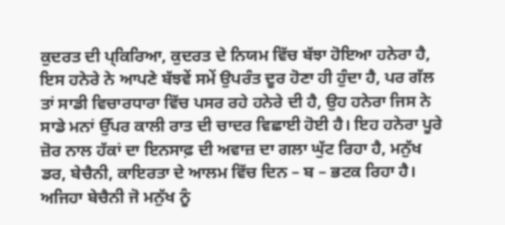ਕੁਦਰਤ ਦੀ ਪ੍ਕਿਰਿਆ, ਕੁਦਰਤ ਦੇ ਨਿਯਮ ਵਿੱਚ ਬੱਝਾ ਹੋਇਆ ਹਨੇਰਾ ਹੈ, ਇਸ ਹਨੇਰੇ ਨੇ ਆਪਣੇ ਬੱਝਵੇਂ ਸਮੇਂ ਉਪਰੰਤ ਦੂਰ ਹੋਣਾ ਹੀ ਹੁੰਦਾ ਹੈ, ਪਰ ਗੱਲ ਤਾਂ ਸਾਡੀ ਵਿਚਾਰਧਾਰਾ ਵਿੱਚ ਪਸਰ ਰਹੇ ਹਨੇਰੇ ਦੀ ਹੈ, ਉਹ ਹਨੇਰਾ ਜਿਸ ਨੇ ਸਾਡੇ ਮਨਾਂ ਉੱਪਰ ਕਾਲੀ ਰਾਤ ਦੀ ਚਾਦਰ ਵਿਛਾਈ ਹੋਈ ਹੈ। ਇਹ ਹਨੇਰਾ ਪੂਰੇ ਜ਼ੋਰ ਨਾਲ ਹੱਕਾਂ ਦਾ ਇਨਸਾਫ਼ ਦੀ ਅਵਾਜ਼ ਦਾ ਗਲਾ ਘੁੱਟ ਰਿਹਾ ਹੈ, ਮਨੁੱਖ ਡਰ, ਬੇਚੈਨੀ, ਕਾਇਰਤਾ ਦੇ ਆਲਮ ਵਿੱਚ ਦਿਨ – ਬ – ਭਟਕ ਰਿਹਾ ਹੈ। ਅਜਿਹਾ ਬੇਚੈਨੀ ਜੋ ਮਨੁੱਖ ਨੂੰ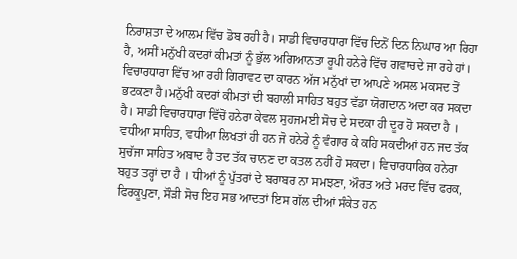ਨਿਰਾਸ਼ਤਾ ਦੇ ਆਲਮ ਵਿੱਚ ਡੋਬ ਰਹੀ ਹੈ। ਸਾਡੀ ਵਿਚਾਰਧਾਰਾ ਵਿੱਚ ਦਿਨੋਂ ਦਿਨ ਨਿਘਾਰ ਆ ਰਿਹਾ ਹੈ, ਅਸੀਂ ਮਨੁੱਖੀ ਕਦਰਾਂ ਕੀਮਤਾਂ ਨੂੰ ਭੁੱਲ ਅਗਿਆਨਤਾ ਰੂਪੀ ਹਨੇਰੇ ਵਿੱਚ ਗਵਾਚਦੇ ਜਾ ਰਹੇ ਹਾਂ। ਵਿਚਾਰਧਾਰਾ ਵਿੱਚ ਆ ਰਹੀ ਗਿਰਾਵਟ ਦਾ ਕਾਰਨ ਅੱਜ ਮਨੁੱਖਾਂ ਦਾ ਆਪਣੇ ਅਸਲ ਮਕਸਦ ਤੋਂ ਭਟਕਣਾ ਹੈ।ਮਨੁੱਖੀ ਕਦਰਾਂ ਕੀਮਤਾਂ ਦੀ ਬਹਾਲੀ ਸਾਹਿਤ ਬਹੁਤ ਵੱਡਾ ਯੋਗਦਾਨ ਅਦਾ ਕਰ ਸਕਦਾ ਹੈ। ਸਾਡੀ ਵਿਚਾਰਧਾਰਾ ਵਿੱਚੋਂ ਹਨੇਰਾ ਕੇਵਲ ਸੁਹਜਮਈ ਸੋਚ ਦੇ ਸਦਕਾ ਹੀ ਦੂਰ ਹੋ ਸਕਦਾ ਹੈ । ਵਧੀਆ ਸਾਹਿਤ, ਵਧੀਆ ਲਿਖਤਾਂ ਹੀ ਹਨ ਜੋ ਹਨੇਰੇ ਨੂੰ ਵੰਗਾਰ ਕੇ ਕਹਿ ਸਕਦੀਆਂ ਹਨ ਜਦ ਤੱਕ ਸੁਚੱਜਾ ਸਾਹਿਤ ਅਬਾਦ ਹੈ ਤਦ ਤੱਕ ਚਾਨਣ ਦਾ ਕਤਲ ਨਹੀਂ ਹੋ ਸਕਦਾ। ਵਿਚਾਰਧਾਰਿਕ ਹਨੇਰਾ ਬਹੁਤ ਤਰ੍ਹਾਂ ਦਾ ਹੈ । ਧੀਆਂ ਨੂੰ ਪੁੱਤਰਾਂ ਦੇ ਬਰਾਬਰ ਨਾ ਸਮਝਣਾ, ਔਰਤ ਅਤੇ ਮਰਦ ਵਿੱਚ ਫਰਕ, ਫਿਰਕੂਪੁਣਾ, ਸੌੜੀ ਸੋਚ ਇਹ ਸਭ ਆਦਤਾਂ ਇਸ ਗੱਲ ਦੀਆਂ ਸੰਕੇਤ ਹਨ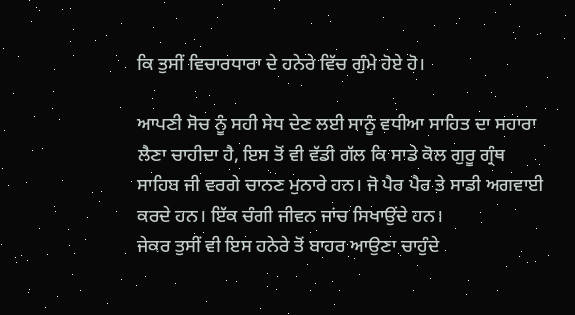ਕਿ ਤੁਸੀਂ ਵਿਚਾਰਧਾਰਾ ਦੇ ਹਨੇਰੇ ਵਿੱਚ ਗੁੰਮੇ ਹੋਏ ਹੋ।

ਆਪਣੀ ਸੋਚ ਨੂੰ ਸਹੀ ਸੇਧ ਦੇਣ ਲਈ ਸਾਨੂੰ ਵਧੀਆ ਸਾਹਿਤ ਦਾ ਸਹਾਰਾ ਲੈਣਾ ਚਾਹੀਦਾ ਹੈ, ਇਸ ਤੋਂ ਵੀ ਵੱਡੀ ਗੱਲ ਕਿ ਸਾਡੇ ਕੋਲ ਗੁਰੂ ਗ੍ਰੰਥ ਸਾਹਿਬ ਜੀ ਵਰਗੇ ਚਾਨਣ ਮੁਨਾਰੇ ਹਨ। ਜੋ ਪੈਰ ਪੈਰ ਤੇ ਸਾਡੀ ਅਗਵਾਈ ਕਰਦੇ ਹਨ। ਇੱਕ ਚੰਗੀ ਜੀਵਨ ਜਾਂਚ ਸਿਖਾਉਂਦੇ ਹਨ।
ਜੇਕਰ ਤੁਸੀਂ ਵੀ ਇਸ ਹਨੇਰੇ ਤੋਂ ਬਾਹਰ ਆਉਣਾ ਚਾਹੁੰਦੇ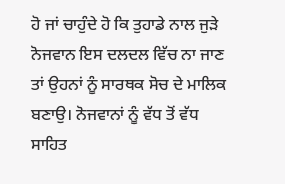ਹੋ ਜਾਂ ਚਾਹੁੰਦੇ ਹੋ ਕਿ ਤੁਹਾਡੇ ਨਾਲ ਜੁੜੇ ਨੋਜਵਾਨ ਇਸ ਦਲਦਲ ਵਿੱਚ ਨਾ ਜਾਣ ਤਾਂ ਉਹਨਾਂ ਨੂੰ ਸਾਰਥਕ ਸੋਚ ਦੇ ਮਾਲਿਕ ਬਣਾਉ। ਨੋਜਵਾਨਾਂ ਨੂੰ ਵੱਧ ਤੋਂ ਵੱਧ ਸਾਹਿਤ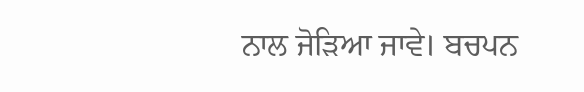ਨਾਲ ਜੋੜਿਆ ਜਾਵੇ। ਬਚਪਨ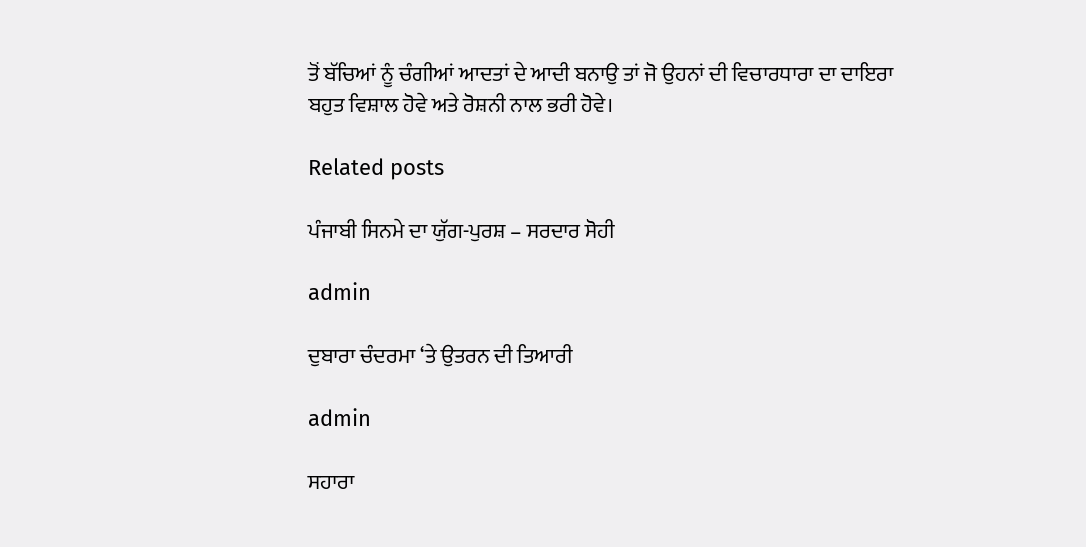ਤੋਂ ਬੱਚਿਆਂ ਨੂੰ ਚੰਗੀਆਂ ਆਦਤਾਂ ਦੇ ਆਦੀ ਬਨਾਉ ਤਾਂ ਜੋ ਉਹਨਾਂ ਦੀ ਵਿਚਾਰਧਾਰਾ ਦਾ ਦਾਇਰਾ ਬਹੁਤ ਵਿਸ਼ਾਲ ਹੋਵੇ ਅਤੇ ਰੋਸ਼ਨੀ ਨਾਲ ਭਰੀ ਹੋਵੇ।

Related posts

ਪੰਜਾਬੀ ਸਿਨਮੇ ਦਾ ਯੁੱਗ-ਪੁਰਸ਼ – ਸਰਦਾਰ ਸੋਹੀ

admin

ਦੁਬਾਰਾ ਚੰਦਰਮਾ ‘ਤੇ ਉਤਰਨ ਦੀ ਤਿਆਰੀ

admin

ਸਹਾਰਾ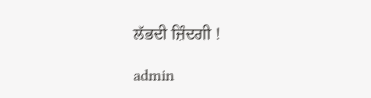ਲੱਭਦੀ ਜ਼ਿੰਦਗੀ !

admin